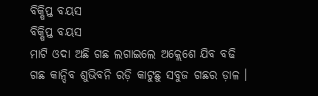ବିକ୍ଷିପ୍ତ ବୟସ
ବିକ୍ଷିପ୍ତ ବୟସ
ମାଟି ଓଦା ଅଛି ଗଛ ଲଗାଇଲେ ଅକ୍ଲେଶେ ଯିବ ବଢି
ଗଛ କାନ୍ଦିବ ଶୁଭିବନି ରଡ଼ି କାଟୁଛୁ ସବୁଜ ଗଛର ଡ଼ାଳ ।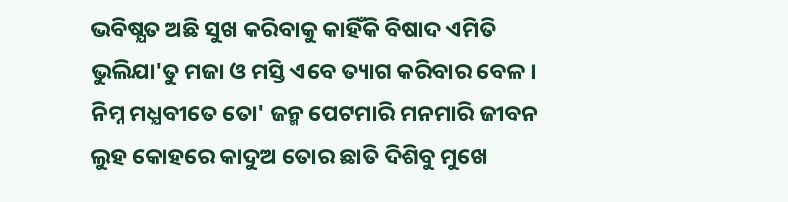ଭବିଷ୍ଯତ ଅଛି ସୁଖ କରିବାକୁ କାହିଁକି ବିଷାଦ ଏମିତି
ଭୁଲିଯା'ତୁ ମଜା ଓ ମସ୍ତି ଏବେ ତ୍ୟାଗ କରିବାର ବେଳ ।
ନିମ୍ନ ମଧ୍ଯବୀତେ ତୋ' ଜନ୍ମ ପେଟମାରି ମନମାରି ଜୀବନ
ଲୁହ କୋହରେ କାଦୁଅ ତୋର ଛାତି ଦିଶିବୁ ମୁଖେ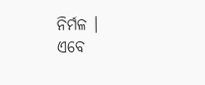ନିର୍ମଳ ।
ଏବେ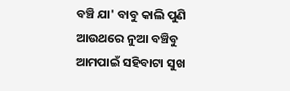ବଞ୍ଚି ଯା' ବାବୁ କାଲି ପୁଣି ଆଉଥରେ ନୁଆ ବଞ୍ଚିବୁ
ଆମପାଇଁ ସହିବାଟା ସୁଖ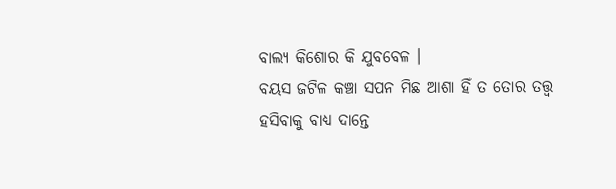ବାଲ୍ୟ କିଶୋର କି ଯୁବବେଳ ।
ବୟସ ଜଟିଳ କଞ୍ଚା ସପନ ମିଛ ଆଶା ହିଁ ତ ତୋର ତତ୍ତ୍ବ
ହସିବାକୁ ବାଧ୍ଯ ଦାନ୍ତେ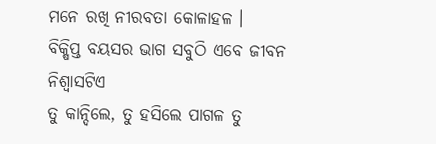ମନେ ରଖି ନୀରବତା କୋଳାହଳ ।
ବିକ୍ଷିପ୍ତ ବୟସର ଭାଗ ସବୁଠି ଏବେ ଜୀବନ ନିଶ୍ୱାସଟିଏ
ତୁ କାନ୍ଦିଲେ, ତୁ ହସିଲେ ପାଗଳ ତୁ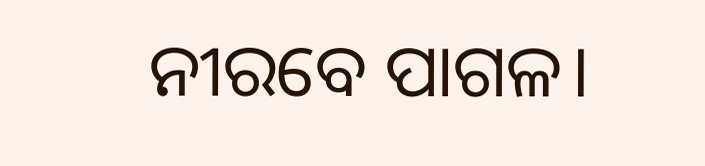ନୀରବେ ପାଗଳ।